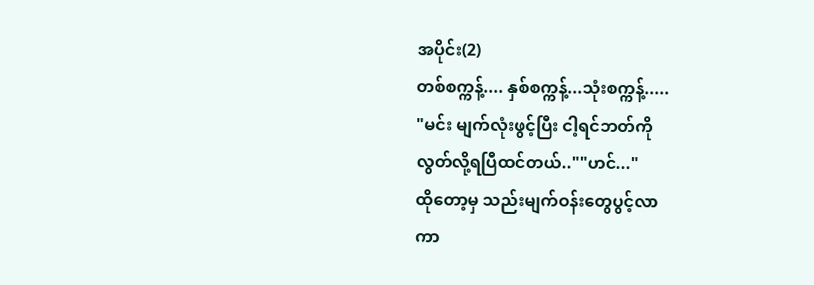အပိုင်း(2)
တစ်စက္ကန့်.... နှစ်စက္ကန့်...သုံးစက္ကန့်.....
"မင်း မျက်လုံးဖွင့်ပြီး ငါ့ရင်ဘတ်ကို
လွတ်လို့ရပြီထင်တယ်..""ဟင်..."
ထိုတော့မှ သည်းမျက်ဝန်းတွေပွင့်လာ
ကာ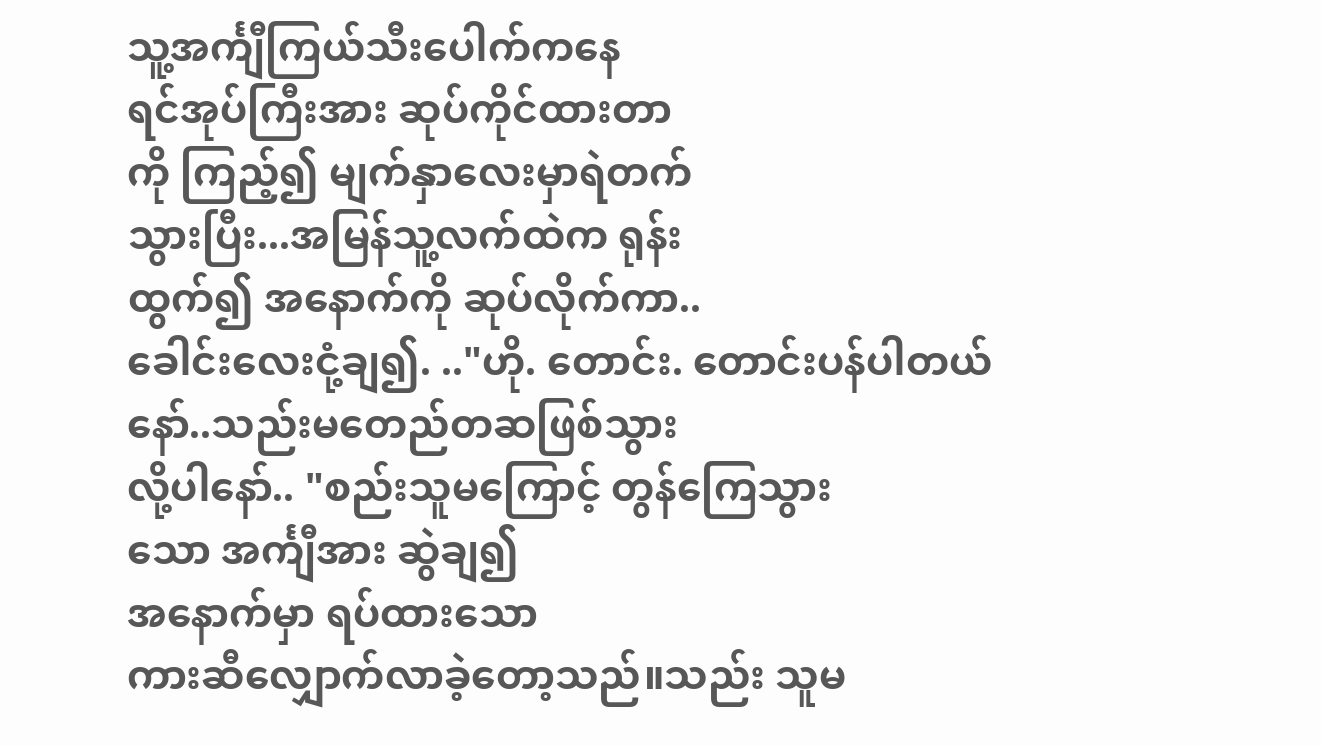သူ့အင်္ကျီကြယ်သီးပေါက်ကနေ
ရင်အုပ်ကြီးအား ဆုပ်ကိုင်ထားတာ
ကို ကြည့်၍ မျက်နှာလေးမှာရဲတက်
သွားပြီး...အမြန်သူ့လက်ထဲက ရုန်း
ထွက်၍ အနောက်ကို ဆုပ်လိုက်ကာ..
ခေါင်းလေးငုံ့ချ၍. .."ဟို. တောင်း. တောင်းပန်ပါတယ်
နော်..သည်းမတေည်တဆဖြစ်သွား
လို့ပါနော်.. "စည်းသူမကြောင့် တွန်ကြေသွား
သော အင်္ကျီအား ဆွဲချ၍
အနောက်မှာ ရပ်ထားသော
ကားဆီလျှောက်လာခဲ့တော့သည်။သည်း သူမ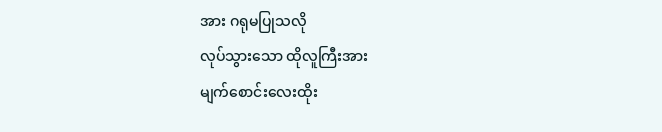အား ဂရုမပြုသလို
လုပ်သွားသော ထိုလူကြီးအား
မျက်စောင်းလေးထိုး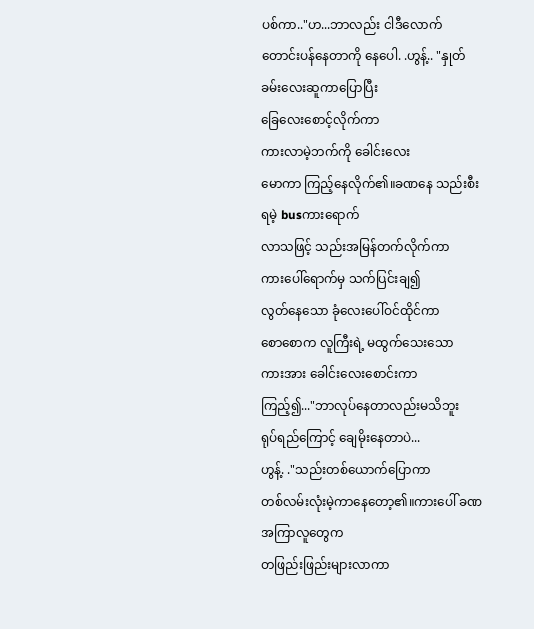ပစ်ကာ.."ဟ...ဘာလည်း ငါဒီလောက်
တောင်းပန်နေတာကို နေပေါ. .ဟွန့်.. "နှုတ်ခမ်းလေးဆူကာပြောပြီး
ခြေလေးစောင့်လိုက်ကာ
ကားလာမဲ့ဘက်ကို ခေါင်းလေး
မောကာ ကြည့်နေလိုက်၏။ခဏနေ သည်းစီးရမဲ့ busကားရောက်
လာသဖြင့် သည်းအမြန်တက်လိုက်ကာ
ကားပေါ်ရောက်မှ သက်ပြင်းချ၍
လွတ်နေသော ခုံလေးပေါ်ဝင်ထိုင်ကာ
စောစောက လူကြီးရဲ့ မထွက်သေးသော
ကားအား ခေါင်းလေးစောင်းကာ
ကြည့်၍..."ဘာလုပ်နေတာလည်းမသိဘူး
ရုပ်ရည်ကြောင့် ချေမိုးနေတာပဲ...
ဟွန့်. ."သည်းတစ်ယောက်ပြောကာ
တစ်လမ်းလုံးမဲ့ကာနေတော့၏။ကားပေါ် ခဏအကြာလူတွေက
တဖြည်းဖြည်းများလာကာ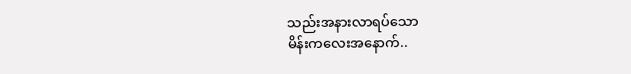သည်းအနားလာရပ်သော
မိန်းကလေးအနောက်..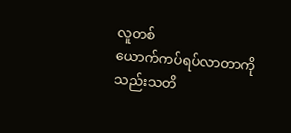လူတစ်
ယောက်ကပ်ရပ်လာတာကို
သည်းသတိ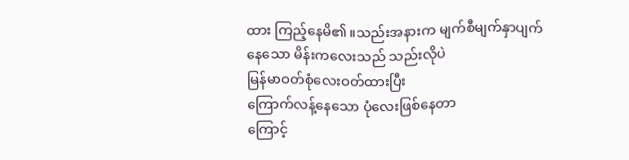ထား ကြည့်နေမိ၏။သည်းအနားက မျက်စီမျက်နှာပျက်
နေသော မိန်းကလေးသည် သည်းလိုပဲ
မြန်မာဝတ်စုံလေးဝတ်ထားပြီး
ကြောက်လန့်နေသော ပုံလေးဖြစ်နေတာ
ကြောင့်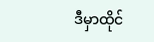ဒီမှာထိုင်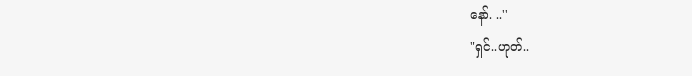နော်. ..''
"ရှင်..ဟုတ်..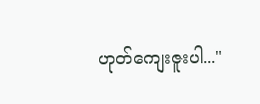ဟုတ်ကျေးဇူးပါ..."